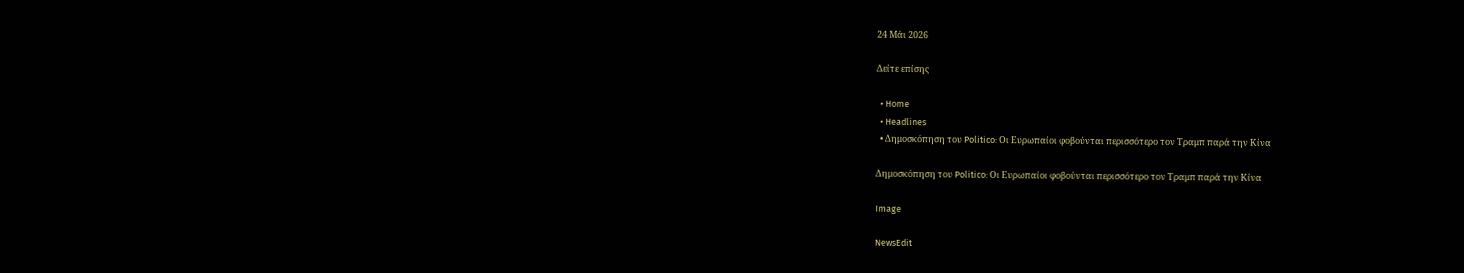24 Μάι 2026

Δείτε επίσης

  • Home
  • Headlines
  • Δημοσκόπηση του Politico: Οι Ευρωπαίοι φοβούνται περισσότερο τον Τραμπ παρά την Κίνα

Δημοσκόπηση του Politico: Οι Ευρωπαίοι φοβούνται περισσότερο τον Τραμπ παρά την Κίνα

Image

NewsEdit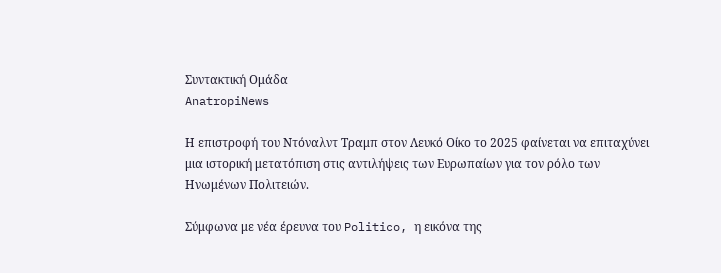Συντακτική Ομάδα
AnatropiNews

Η επιστροφή του Ντόναλντ Τραμπ στον Λευκό Οίκο το 2025 φαίνεται να επιταχύνει μια ιστορική μετατόπιση στις αντιλήψεις των Ευρωπαίων για τον ρόλο των Ηνωμένων Πολιτειών.

Σύμφωνα με νέα έρευνα του Politico, η εικόνα της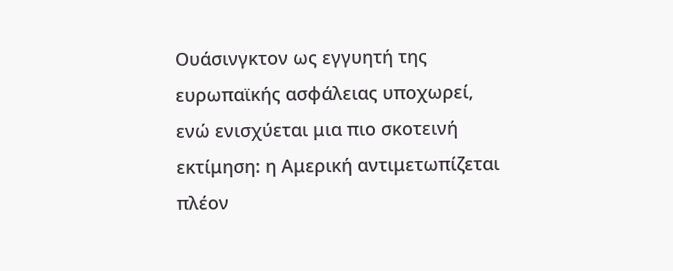Ουάσινγκτον ως εγγυητή της ευρωπαϊκής ασφάλειας υποχωρεί, ενώ ενισχύεται μια πιο σκοτεινή εκτίμηση: η Αμερική αντιμετωπίζεται πλέον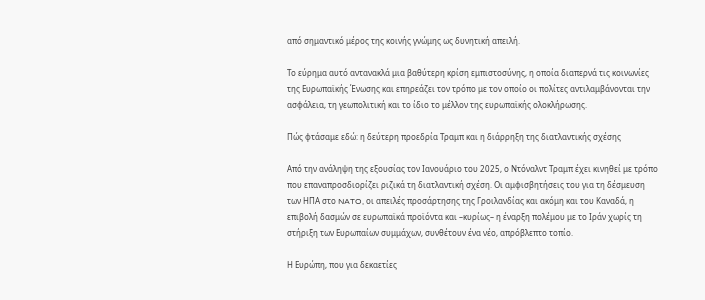από σημαντικό μέρος της κοινής γνώμης ως δυνητική απειλή.

Το εύρημα αυτό αντανακλά μια βαθύτερη κρίση εμπιστοσύνης, η οποία διαπερνά τις κοινωνίες της Ευρωπαϊκής Ένωσης και επηρεάζει τον τρόπο με τον οποίο οι πολίτες αντιλαμβάνονται την ασφάλεια, τη γεωπολιτική και το ίδιο το μέλλον της ευρωπαϊκής ολοκλήρωσης.

Πώς φτάσαμε εδώ: η δεύτερη προεδρία Τραμπ και η διάρρηξη της διατλαντικής σχέσης

Από την ανάληψη της εξουσίας τον Ιανουάριο του 2025, ο Ντόναλντ Τραμπ έχει κινηθεί με τρόπο που επαναπροσδιορίζει ριζικά τη διατλαντική σχέση. Οι αμφισβητήσεις του για τη δέσμευση των ΗΠΑ στο NATO, οι απειλές προσάρτησης της Γροιλανδίας και ακόμη και του Καναδά, η επιβολή δασμών σε ευρωπαϊκά προϊόντα και –κυρίως– η έναρξη πολέμου με το Ιράν χωρίς τη στήριξη των Ευρωπαίων συμμάχων, συνθέτουν ένα νέο, απρόβλεπτο τοπίο.

Η Ευρώπη, που για δεκαετίες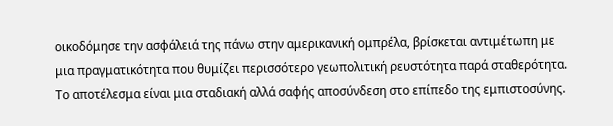οικοδόμησε την ασφάλειά της πάνω στην αμερικανική ομπρέλα, βρίσκεται αντιμέτωπη με μια πραγματικότητα που θυμίζει περισσότερο γεωπολιτική ρευστότητα παρά σταθερότητα. Το αποτέλεσμα είναι μια σταδιακή αλλά σαφής αποσύνδεση στο επίπεδο της εμπιστοσύνης.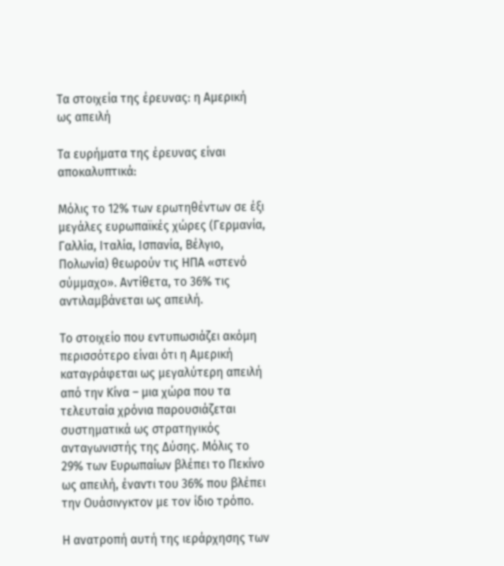Τα στοιχεία της έρευνας: η Αμερική ως απειλή

Τα ευρήματα της έρευνας είναι αποκαλυπτικά:

Μόλις το 12% των ερωτηθέντων σε έξι μεγάλες ευρωπαϊκές χώρες (Γερμανία, Γαλλία, Ιταλία, Ισπανία, Βέλγιο, Πολωνία) θεωρούν τις ΗΠΑ «στενό σύμμαχο». Αντίθετα, το 36% τις αντιλαμβάνεται ως απειλή.

Το στοιχείο που εντυπωσιάζει ακόμη περισσότερο είναι ότι η Αμερική καταγράφεται ως μεγαλύτερη απειλή από την Κίνα – μια χώρα που τα τελευταία χρόνια παρουσιάζεται συστηματικά ως στρατηγικός ανταγωνιστής της Δύσης. Μόλις το 29% των Ευρωπαίων βλέπει το Πεκίνο ως απειλή, έναντι του 36% που βλέπει την Ουάσινγκτον με τον ίδιο τρόπο.

Η ανατροπή αυτή της ιεράρχησης των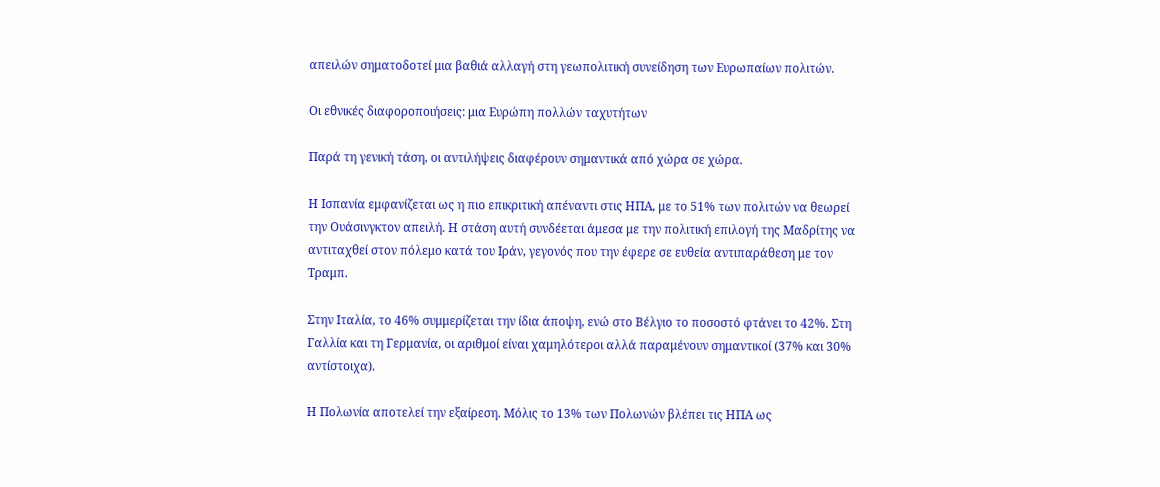απειλών σηματοδοτεί μια βαθιά αλλαγή στη γεωπολιτική συνείδηση των Ευρωπαίων πολιτών.

Οι εθνικές διαφοροποιήσεις: μια Ευρώπη πολλών ταχυτήτων

Παρά τη γενική τάση, οι αντιλήψεις διαφέρουν σημαντικά από χώρα σε χώρα.

Η Ισπανία εμφανίζεται ως η πιο επικριτική απέναντι στις ΗΠΑ, με το 51% των πολιτών να θεωρεί την Ουάσινγκτον απειλή. Η στάση αυτή συνδέεται άμεσα με την πολιτική επιλογή της Μαδρίτης να αντιταχθεί στον πόλεμο κατά του Ιράν, γεγονός που την έφερε σε ευθεία αντιπαράθεση με τον Τραμπ.

Στην Ιταλία, το 46% συμμερίζεται την ίδια άποψη, ενώ στο Βέλγιο το ποσοστό φτάνει το 42%. Στη Γαλλία και τη Γερμανία, οι αριθμοί είναι χαμηλότεροι αλλά παραμένουν σημαντικοί (37% και 30% αντίστοιχα).

Η Πολωνία αποτελεί την εξαίρεση. Μόλις το 13% των Πολωνών βλέπει τις ΗΠΑ ως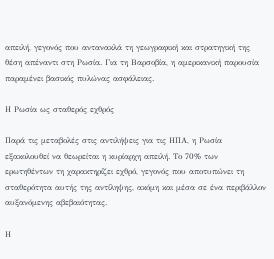απειλή, γεγονός που αντανακλά τη γεωγραφική και στρατηγική της θέση απέναντι στη Ρωσία. Για τη Βαρσοβία, η αμερικανική παρουσία παραμένει βασικός πυλώνας ασφάλειας.

Η Ρωσία ως σταθερός εχθρός

Παρά τις μεταβολές στις αντιλήψεις για τις ΗΠΑ, η Ρωσία εξακολουθεί να θεωρείται η κυρίαρχη απειλή. Το 70% των ερωτηθέντων τη χαρακτηρίζει εχθρό, γεγονός που αποτυπώνει τη σταθερότητα αυτής της αντίληψης, ακόμη και μέσα σε ένα περιβάλλον αυξανόμενης αβεβαιότητας.

Η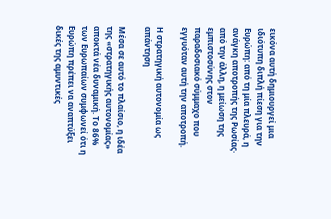εικόνα αυτή δημιουργεί μια ιδιότυπη διπλή πίεση για την Ευρώπη: από τη μία πλευρά, η ανάγκη αποτροπής της Ρωσίας· από την άλλη, η μείωση της εμπιστοσύνης στον παραδοσιακό σύμμαχο που εγγυόταν αυτή την αποτροπή.

Η στρατηγική αυτονομία ως απάντηση

Μέσα σε αυτό το πλαίσιο, η ιδέα της «στρατηγικής αυτονομίας» αποκτά νέα δυναμική. Το 86% των Ευρωπαίων συμφωνεί ότι η Ευρώπη πρέπει να αναπτύξει δικές της αμυντικές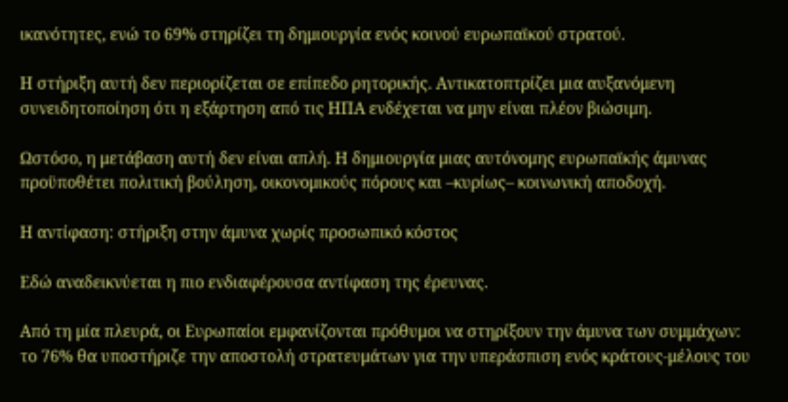ικανότητες, ενώ το 69% στηρίζει τη δημιουργία ενός κοινού ευρωπαϊκού στρατού.

Η στήριξη αυτή δεν περιορίζεται σε επίπεδο ρητορικής. Αντικατοπτρίζει μια αυξανόμενη συνειδητοποίηση ότι η εξάρτηση από τις ΗΠΑ ενδέχεται να μην είναι πλέον βιώσιμη.

Ωστόσο, η μετάβαση αυτή δεν είναι απλή. Η δημιουργία μιας αυτόνομης ευρωπαϊκής άμυνας προϋποθέτει πολιτική βούληση, οικονομικούς πόρους και –κυρίως– κοινωνική αποδοχή.

Η αντίφαση: στήριξη στην άμυνα χωρίς προσωπικό κόστος

Εδώ αναδεικνύεται η πιο ενδιαφέρουσα αντίφαση της έρευνας.

Από τη μία πλευρά, οι Ευρωπαίοι εμφανίζονται πρόθυμοι να στηρίξουν την άμυνα των συμμάχων: το 76% θα υποστήριζε την αποστολή στρατευμάτων για την υπεράσπιση ενός κράτους-μέλους του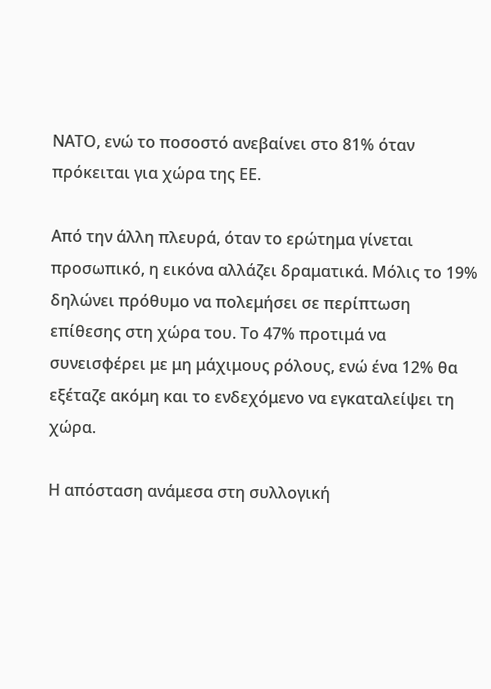ΝΑΤΟ, ενώ το ποσοστό ανεβαίνει στο 81% όταν πρόκειται για χώρα της ΕΕ.

Από την άλλη πλευρά, όταν το ερώτημα γίνεται προσωπικό, η εικόνα αλλάζει δραματικά. Μόλις το 19% δηλώνει πρόθυμο να πολεμήσει σε περίπτωση επίθεσης στη χώρα του. Το 47% προτιμά να συνεισφέρει με μη μάχιμους ρόλους, ενώ ένα 12% θα εξέταζε ακόμη και το ενδεχόμενο να εγκαταλείψει τη χώρα.

Η απόσταση ανάμεσα στη συλλογική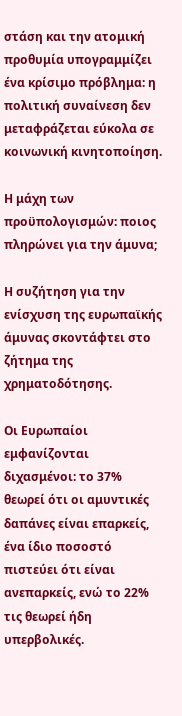στάση και την ατομική προθυμία υπογραμμίζει ένα κρίσιμο πρόβλημα: η πολιτική συναίνεση δεν μεταφράζεται εύκολα σε κοινωνική κινητοποίηση.

Η μάχη των προϋπολογισμών: ποιος πληρώνει για την άμυνα;

Η συζήτηση για την ενίσχυση της ευρωπαϊκής άμυνας σκοντάφτει στο ζήτημα της χρηματοδότησης.

Οι Ευρωπαίοι εμφανίζονται διχασμένοι: το 37% θεωρεί ότι οι αμυντικές δαπάνες είναι επαρκείς, ένα ίδιο ποσοστό πιστεύει ότι είναι ανεπαρκείς, ενώ το 22% τις θεωρεί ήδη υπερβολικές.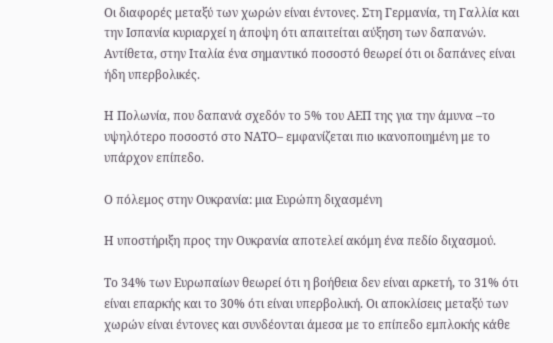Οι διαφορές μεταξύ των χωρών είναι έντονες. Στη Γερμανία, τη Γαλλία και την Ισπανία κυριαρχεί η άποψη ότι απαιτείται αύξηση των δαπανών. Αντίθετα, στην Ιταλία ένα σημαντικό ποσοστό θεωρεί ότι οι δαπάνες είναι ήδη υπερβολικές.

Η Πολωνία, που δαπανά σχεδόν το 5% του ΑΕΠ της για την άμυνα –το υψηλότερο ποσοστό στο ΝΑΤΟ– εμφανίζεται πιο ικανοποιημένη με το υπάρχον επίπεδο.

Ο πόλεμος στην Ουκρανία: μια Ευρώπη διχασμένη

Η υποστήριξη προς την Ουκρανία αποτελεί ακόμη ένα πεδίο διχασμού.

Το 34% των Ευρωπαίων θεωρεί ότι η βοήθεια δεν είναι αρκετή, το 31% ότι είναι επαρκής και το 30% ότι είναι υπερβολική. Οι αποκλίσεις μεταξύ των χωρών είναι έντονες και συνδέονται άμεσα με το επίπεδο εμπλοκής κάθε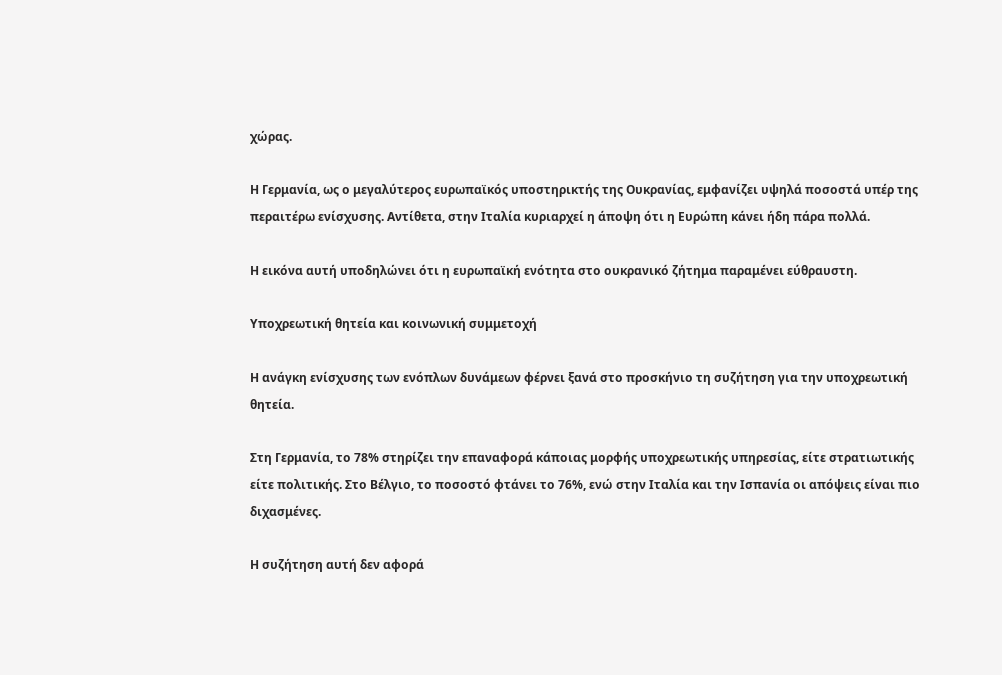χώρας.

Η Γερμανία, ως ο μεγαλύτερος ευρωπαϊκός υποστηρικτής της Ουκρανίας, εμφανίζει υψηλά ποσοστά υπέρ της περαιτέρω ενίσχυσης. Αντίθετα, στην Ιταλία κυριαρχεί η άποψη ότι η Ευρώπη κάνει ήδη πάρα πολλά.

Η εικόνα αυτή υποδηλώνει ότι η ευρωπαϊκή ενότητα στο ουκρανικό ζήτημα παραμένει εύθραυστη.

Υποχρεωτική θητεία και κοινωνική συμμετοχή

Η ανάγκη ενίσχυσης των ενόπλων δυνάμεων φέρνει ξανά στο προσκήνιο τη συζήτηση για την υποχρεωτική θητεία.

Στη Γερμανία, το 78% στηρίζει την επαναφορά κάποιας μορφής υποχρεωτικής υπηρεσίας, είτε στρατιωτικής είτε πολιτικής. Στο Βέλγιο, το ποσοστό φτάνει το 76%, ενώ στην Ιταλία και την Ισπανία οι απόψεις είναι πιο διχασμένες.

Η συζήτηση αυτή δεν αφορά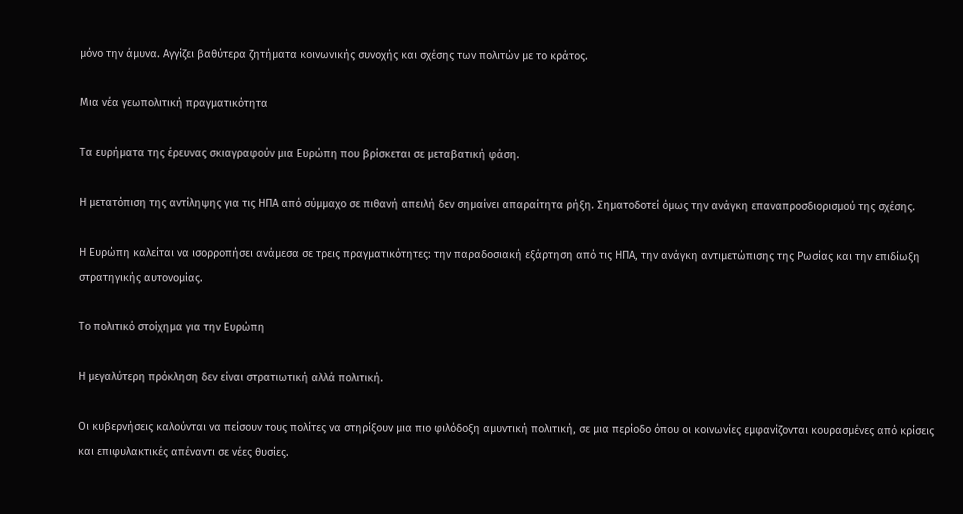μόνο την άμυνα. Αγγίζει βαθύτερα ζητήματα κοινωνικής συνοχής και σχέσης των πολιτών με το κράτος.

Μια νέα γεωπολιτική πραγματικότητα

Τα ευρήματα της έρευνας σκιαγραφούν μια Ευρώπη που βρίσκεται σε μεταβατική φάση.

Η μετατόπιση της αντίληψης για τις ΗΠΑ από σύμμαχο σε πιθανή απειλή δεν σημαίνει απαραίτητα ρήξη. Σηματοδοτεί όμως την ανάγκη επαναπροσδιορισμού της σχέσης.

Η Ευρώπη καλείται να ισορροπήσει ανάμεσα σε τρεις πραγματικότητες: την παραδοσιακή εξάρτηση από τις ΗΠΑ, την ανάγκη αντιμετώπισης της Ρωσίας και την επιδίωξη στρατηγικής αυτονομίας.

Το πολιτικό στοίχημα για την Ευρώπη

Η μεγαλύτερη πρόκληση δεν είναι στρατιωτική αλλά πολιτική.

Οι κυβερνήσεις καλούνται να πείσουν τους πολίτες να στηρίξουν μια πιο φιλόδοξη αμυντική πολιτική, σε μια περίοδο όπου οι κοινωνίες εμφανίζονται κουρασμένες από κρίσεις και επιφυλακτικές απέναντι σε νέες θυσίες.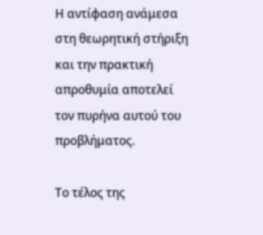Η αντίφαση ανάμεσα στη θεωρητική στήριξη και την πρακτική απροθυμία αποτελεί τον πυρήνα αυτού του προβλήματος.

Το τέλος της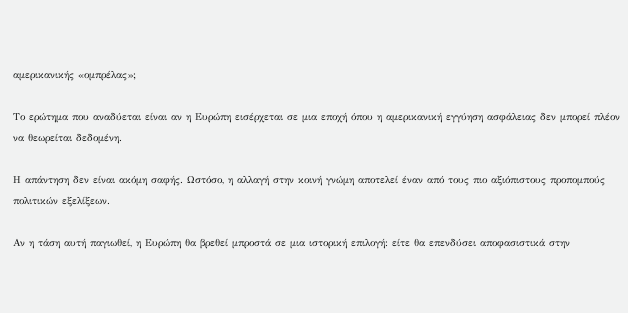αμερικανικής «ομπρέλας»;

Το ερώτημα που αναδύεται είναι αν η Ευρώπη εισέρχεται σε μια εποχή όπου η αμερικανική εγγύηση ασφάλειας δεν μπορεί πλέον να θεωρείται δεδομένη.

Η απάντηση δεν είναι ακόμη σαφής. Ωστόσο, η αλλαγή στην κοινή γνώμη αποτελεί έναν από τους πιο αξιόπιστους προπομπούς πολιτικών εξελίξεων.

Αν η τάση αυτή παγιωθεί, η Ευρώπη θα βρεθεί μπροστά σε μια ιστορική επιλογή: είτε θα επενδύσει αποφασιστικά στην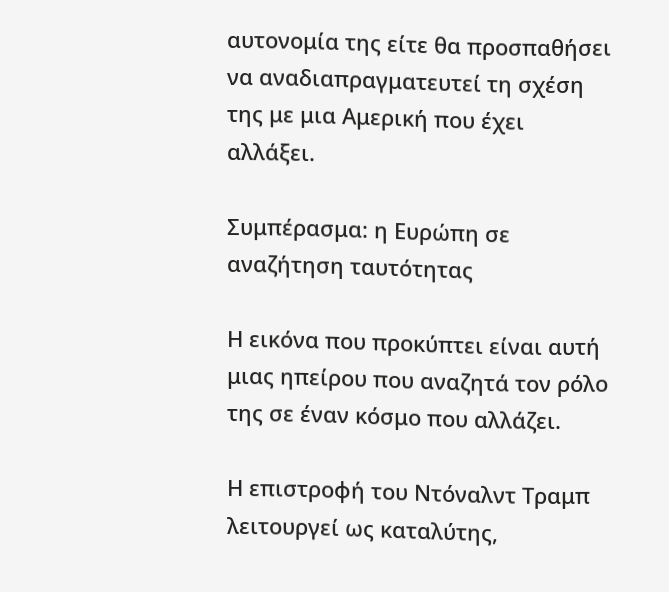αυτονομία της είτε θα προσπαθήσει να αναδιαπραγματευτεί τη σχέση της με μια Αμερική που έχει αλλάξει.

Συμπέρασμα: η Ευρώπη σε αναζήτηση ταυτότητας

Η εικόνα που προκύπτει είναι αυτή μιας ηπείρου που αναζητά τον ρόλο της σε έναν κόσμο που αλλάζει.

Η επιστροφή του Ντόναλντ Τραμπ λειτουργεί ως καταλύτης,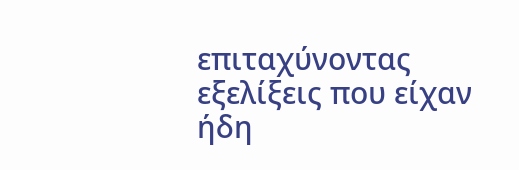επιταχύνοντας εξελίξεις που είχαν ήδη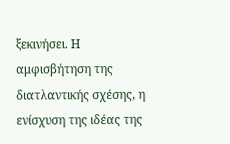ξεκινήσει. Η αμφισβήτηση της διατλαντικής σχέσης, η ενίσχυση της ιδέας της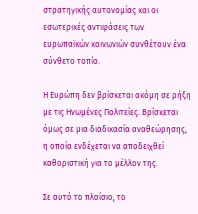στρατηγικής αυτονομίας και οι εσωτερικές αντιφάσεις των ευρωπαϊκών κοινωνιών συνθέτουν ένα σύνθετο τοπίο.

Η Ευρώπη δεν βρίσκεται ακόμη σε ρήξη με τις Ηνωμένες Πολιτείες. Βρίσκεται όμως σε μια διαδικασία αναθεώρησης, η οποία ενδέχεται να αποδειχθεί καθοριστική για το μέλλον της.

Σε αυτό το πλαίσιο, το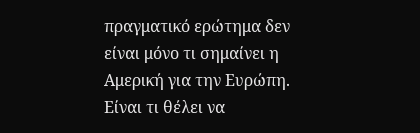πραγματικό ερώτημα δεν είναι μόνο τι σημαίνει η Αμερική για την Ευρώπη. Είναι τι θέλει να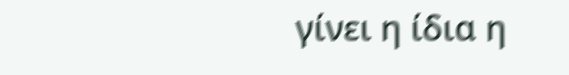γίνει η ίδια η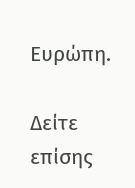Ευρώπη.

Δείτε επίσης